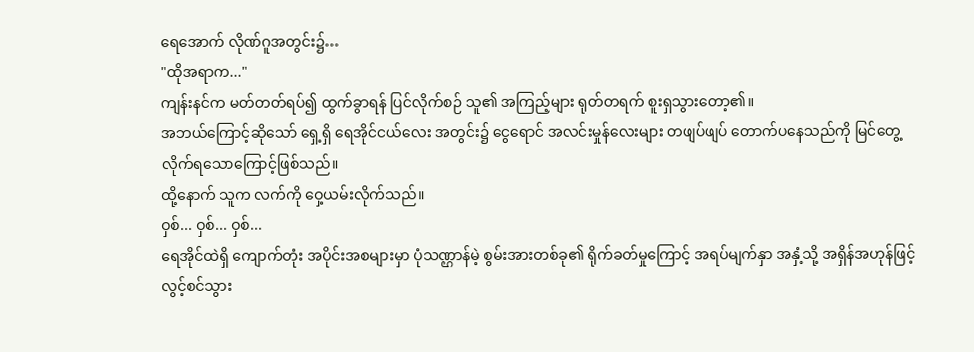ရေအောက် လိုဏ်ဂူအတွင်း၌…
"ထိုအရာက..."
ကျန်းနင်က မတ်တတ်ရပ်၍ ထွက်ခွာရန် ပြင်လိုက်စဉ် သူ၏ အကြည့်များ ရုတ်တရက် စူးရှသွားတော့၏။
အဘယ်ကြောင့်ဆိုသော် ရှေ့ရှိ ရေအိုင်ငယ်လေး အတွင်း၌ ငွေရောင် အလင်းမှုန်လေးများ တဖျပ်ဖျပ် တောက်ပနေသည်ကို မြင်တွေ့လိုက်ရသောကြောင့်ဖြစ်သည်။
ထို့နောက် သူက လက်ကို ဝှေ့ယမ်းလိုက်သည်။
ဝှစ်... ဝှစ်... ဝှစ်...
ရေအိုင်ထဲရှိ ကျောက်တုံး အပိုင်းအစများမှာ ပုံသဏ္ဌာန်မဲ့ စွမ်းအားတစ်ခု၏ ရိုက်ခတ်မှုကြောင့် အရပ်မျက်နှာ အနှံ့သို့ အရှိန်အဟုန်ဖြင့် လွင့်စင်သွား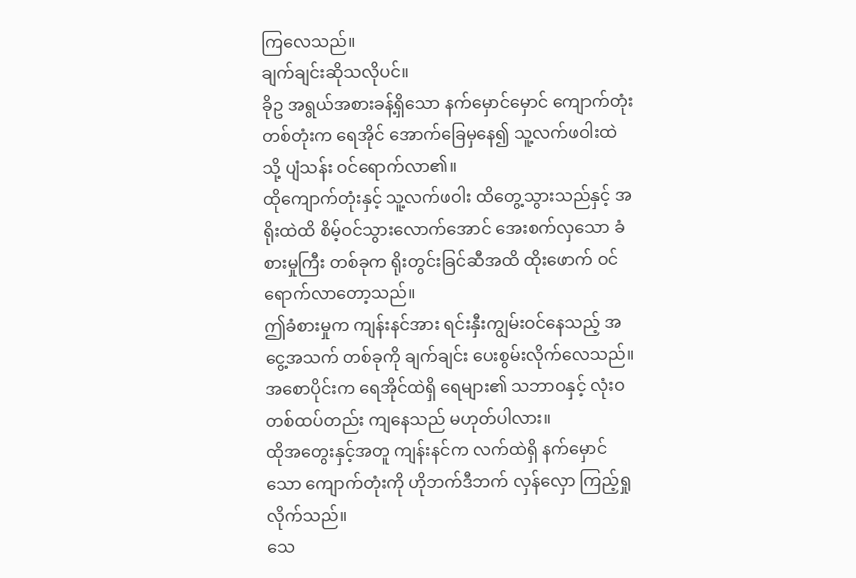ကြလေသည်။
ချက်ချင်းဆိုသလိုပင်။
ခိုဥ အရွယ်အစားခန့်ရှိသော နက်မှောင်မှောင် ကျောက်တုံး တစ်တုံးက ရေအိုင် အောက်ခြေမှနေ၍ သူ့လက်ဖဝါးထဲသို့ ပျံသန်း ဝင်ရောက်လာ၏။
ထိုကျောက်တုံးနှင့် သူ့လက်ဖဝါး ထိတွေ့သွားသည်နှင့် အရိုးထဲထိ စိမ့်ဝင်သွားလောက်အောင် အေးစက်လှသော ခံစားမှုကြီး တစ်ခုက ရိုးတွင်းခြင်ဆီအထိ ထိုးဖောက် ဝင်ရောက်လာတော့သည်။
ဤခံစားမှုက ကျန်းနင်အား ရင်းနှီးကျွမ်းဝင်နေသည့် အငွေ့အသက် တစ်ခုကို ချက်ချင်း ပေးစွမ်းလိုက်လေသည်။
အစောပိုင်းက ရေအိုင်ထဲရှိ ရေများ၏ သဘာဝနှင့် လုံးဝ တစ်ထပ်တည်း ကျနေသည် မဟုတ်ပါလား။
ထိုအတွေးနှင့်အတူ ကျန်းနင်က လက်ထဲရှိ နက်မှောင်သော ကျောက်တုံးကို ဟိုဘက်ဒီဘက် လှန်လှော ကြည့်ရှုလိုက်သည်။
သေ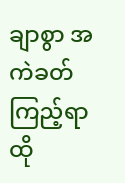ချာစွာ အကဲခတ်ကြည့်ရာ ထို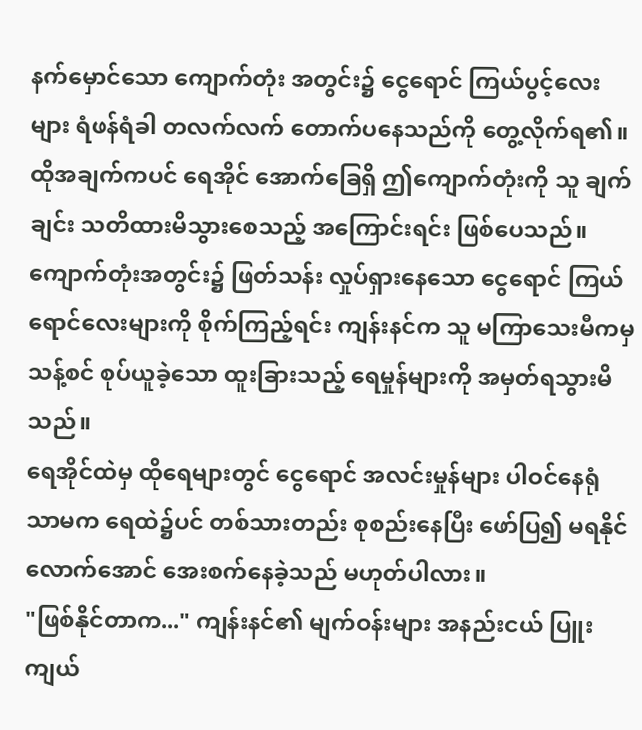နက်မှောင်သော ကျောက်တုံး အတွင်း၌ ငွေရောင် ကြယ်ပွင့်လေးများ ရံဖန်ရံခါ တလက်လက် တောက်ပနေသည်ကို တွေ့လိုက်ရ၏။
ထိုအချက်ကပင် ရေအိုင် အောက်ခြေရှိ ဤကျောက်တုံးကို သူ ချက်ချင်း သတိထားမိသွားစေသည့် အကြောင်းရင်း ဖြစ်ပေသည်။
ကျောက်တုံးအတွင်း၌ ဖြတ်သန်း လှုပ်ရှားနေသော ငွေရောင် ကြယ်ရောင်လေးများကို စိုက်ကြည့်ရင်း ကျန်းနင်က သူ မကြာသေးမီကမှ သန့်စင် စုပ်ယူခဲ့သော ထူးခြားသည့် ရေမှုန်များကို အမှတ်ရသွားမိသည်။
ရေအိုင်ထဲမှ ထိုရေများတွင် ငွေရောင် အလင်းမှုန်များ ပါဝင်နေရုံသာမက ရေထဲ၌ပင် တစ်သားတည်း စုစည်းနေပြီး ဖော်ပြ၍ မရနိုင်လောက်အောင် အေးစက်နေခဲ့သည် မဟုတ်ပါလား။
"ဖြစ်နိုင်တာက..." ကျန်းနင်၏ မျက်ဝန်းများ အနည်းငယ် ပြူးကျယ်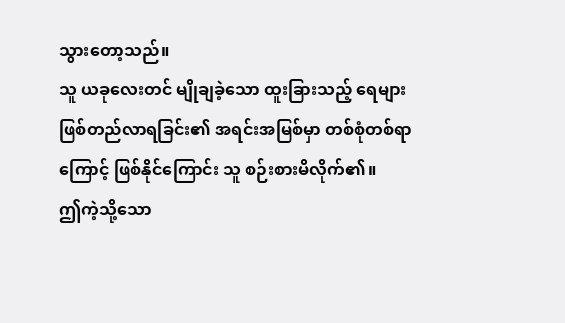သွားတော့သည်။
သူ ယခုလေးတင် မျိုချခဲ့သော ထူးခြားသည့် ရေများ ဖြစ်တည်လာရခြင်း၏ အရင်းအမြစ်မှာ တစ်စုံတစ်ရာကြောင့် ဖြစ်နိုင်ကြောင်း သူ စဉ်းစားမိလိုက်၏။
ဤကဲ့သို့သော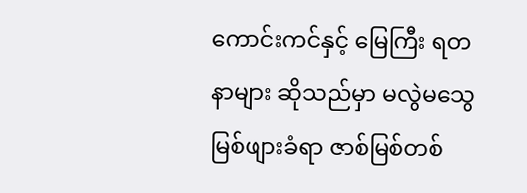ကောင်းကင်နှင့် မြေကြီး ရတနာများ ဆိုသည်မှာ မလွဲမသွေ မြစ်ဖျားခံရာ ဇာစ်မြစ်တစ်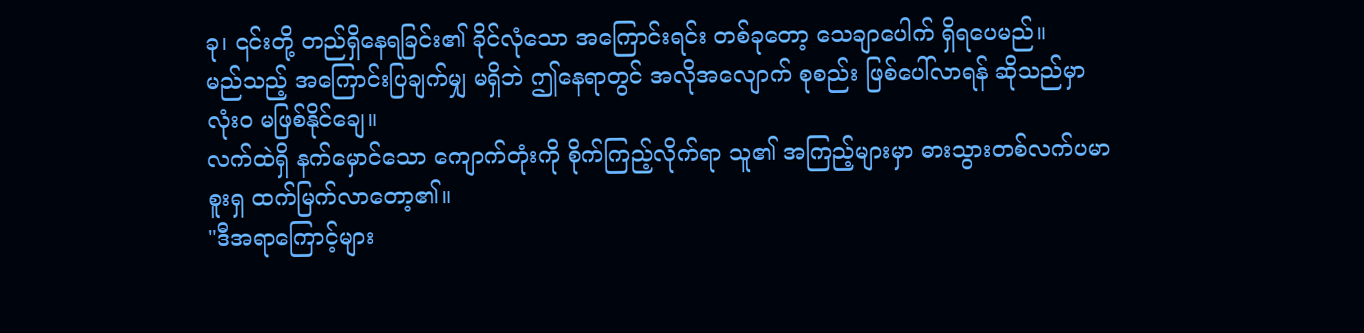ခု၊ ၎င်းတို့ တည်ရှိနေရခြင်း၏ ခိုင်လုံသော အကြောင်းရင်း တစ်ခုတော့ သေချာပေါက် ရှိရပေမည်။
မည်သည့် အကြောင်းပြချက်မျှ မရှိဘဲ ဤနေရာတွင် အလိုအလျောက် စုစည်း ဖြစ်ပေါ်လာရန် ဆိုသည်မှာ လုံးဝ မဖြစ်နိုင်ချေ။
လက်ထဲရှိ နက်မှောင်သော ကျောက်တုံးကို စိုက်ကြည့်လိုက်ရာ သူ၏ အကြည့်များမှာ ဓားသွားတစ်လက်ပမာ စူးရှ ထက်မြက်လာတော့၏။
"ဒီအရာကြောင့်များ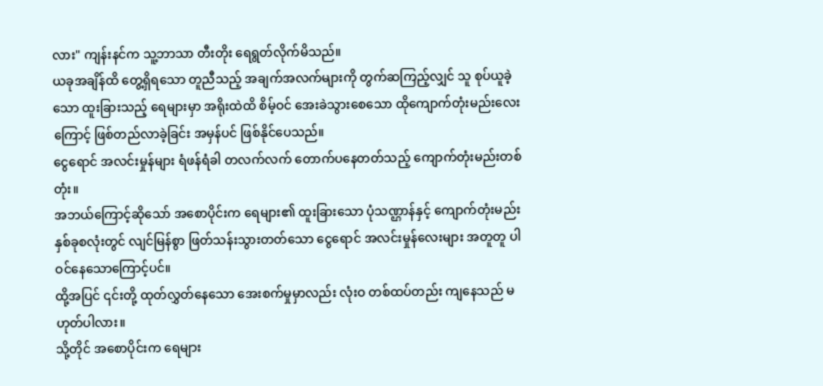လား" ကျန်းနင်က သူ့ဘာသာ တီးတိုး ရေရွတ်လိုက်မိသည်။
ယခုအချိန်ထိ တွေ့ရှိရသော တူညီသည့် အချက်အလက်များကို တွက်ဆကြည့်လျှင် သူ စုပ်ယူခဲ့သော ထူးခြားသည့် ရေများမှာ အရိုးထဲထိ စိမ့်ဝင် အေးခဲသွားစေသော ထိုကျောက်တုံးမည်းလေးကြောင့် ဖြစ်တည်လာခဲ့ခြင်း အမှန်ပင် ဖြစ်နိုင်ပေသည်။
ငွေရောင် အလင်းမှုန်များ ရံဖန်ရံခါ တလက်လက် တောက်ပနေတတ်သည့် ကျောက်တုံးမည်းတစ်တုံး။
အဘယ်ကြောင့်ဆိုသော် အစောပိုင်းက ရေများ၏ ထူးခြားသော ပုံသဏ္ဌာန်နှင့် ကျောက်တုံးမည်း နှစ်ခုစလုံးတွင် လျင်မြန်စွာ ဖြတ်သန်းသွားတတ်သော ငွေရောင် အလင်းမှုန်လေးများ အတူတူ ပါဝင်နေသောကြောင့်ပင်။
ထို့အပြင် ၎င်းတို့ ထုတ်လွှတ်နေသော အေးစက်မှုမှာလည်း လုံးဝ တစ်ထပ်တည်း ကျနေသည် မဟုတ်ပါလား။
သို့တိုင် အစောပိုင်းက ရေများ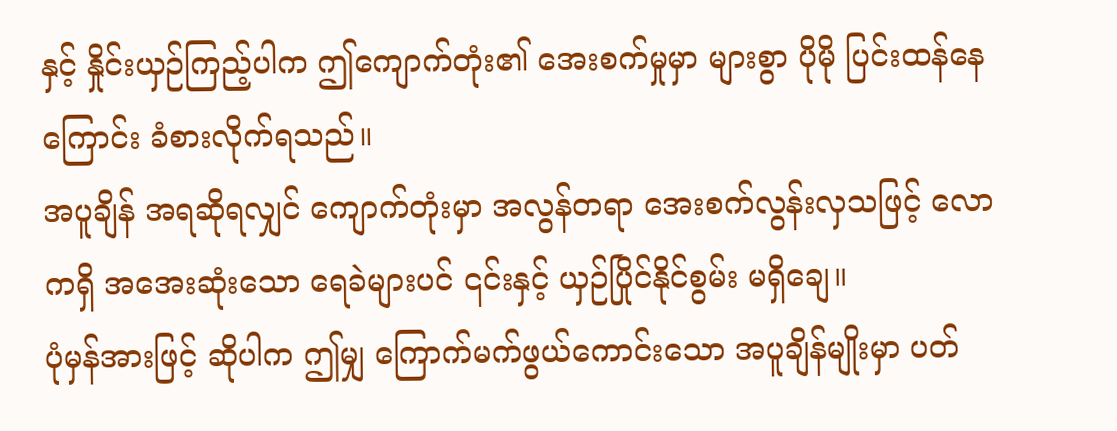နှင့် နှိုင်းယှဉ်ကြည့်ပါက ဤကျောက်တုံး၏ အေးစက်မှုမှာ များစွာ ပိုမို ပြင်းထန်နေကြောင်း ခံစားလိုက်ရသည်။
အပူချိန် အရဆိုရလျှင် ကျောက်တုံးမှာ အလွန်တရာ အေးစက်လွန်းလှသဖြင့် လောကရှိ အအေးဆုံးသော ရေခဲများပင် ၎င်းနှင့် ယှဉ်ပြိုင်နိုင်စွမ်း မရှိချေ။
ပုံမှန်အားဖြင့် ဆိုပါက ဤမျှ ကြောက်မက်ဖွယ်ကောင်းသော အပူချိန်မျိုးမှာ ပတ်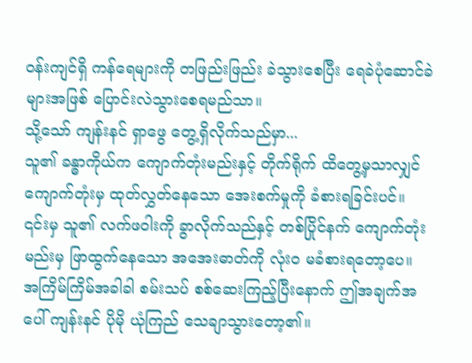ဝန်းကျင်ရှိ ကန်ရေများကို တဖြည်းဖြည်း ခဲသွားစေပြီး ရေခဲပုံဆောင်ခဲများအဖြစ် ပြောင်းလဲသွားစေရမည်သာ။
သို့သော် ကျန်းနင် ရှာဖွေ တွေ့ရှိလိုက်သည်မှာ...
သူ၏ ခန္ဓာကိုယ်က ကျောက်တုံးမည်းနှင့် တိုက်ရိုက် ထိတွေ့မှသာလျှင် ကျောက်တုံးမှ ထုတ်လွှတ်နေသော အေးစက်မှုကို ခံစားရခြင်းပင်။
၎င်းမှ သူ၏ လက်ဖဝါးကို ခွာလိုက်သည်နှင့် တစ်ပြိုင်နက် ကျောက်တုံးမည်းမှ ဖြာထွက်နေသော အအေးဓာတ်ကို လုံးဝ မခံစားရတော့ပေ။
အကြိမ်ကြိမ်အခါခါ စမ်းသပ် စစ်ဆေးကြည့်ပြီးနောက် ဤအချက်အပေါ် ကျန်းနင် ပိုမို ယုံကြည် သေချာသွားတော့၏။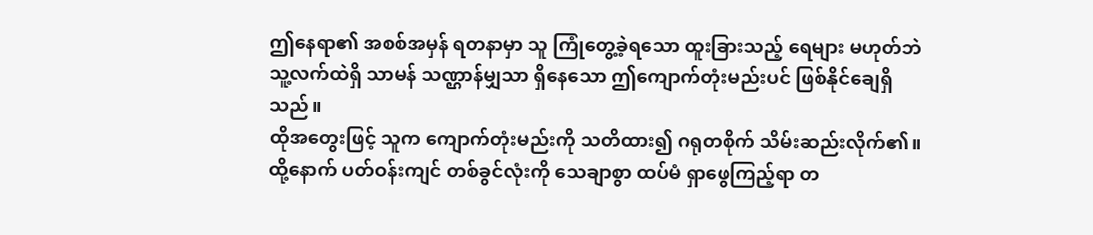ဤနေရာ၏ အစစ်အမှန် ရတနာမှာ သူ ကြုံတွေ့ခဲ့ရသော ထူးခြားသည့် ရေများ မဟုတ်ဘဲ သူ့လက်ထဲရှိ သာမန် သဏ္ဌာန်မျှသာ ရှိနေသော ဤကျောက်တုံးမည်းပင် ဖြစ်နိုင်ချေရှိသည်။
ထိုအတွေးဖြင့် သူက ကျောက်တုံးမည်းကို သတိထား၍ ဂရုတစိုက် သိမ်းဆည်းလိုက်၏။
ထို့နောက် ပတ်ဝန်းကျင် တစ်ခွင်လုံးကို သေချာစွာ ထပ်မံ ရှာဖွေကြည့်ရာ တ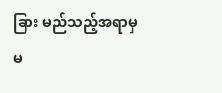ခြား မည်သည့်အရာမှ မ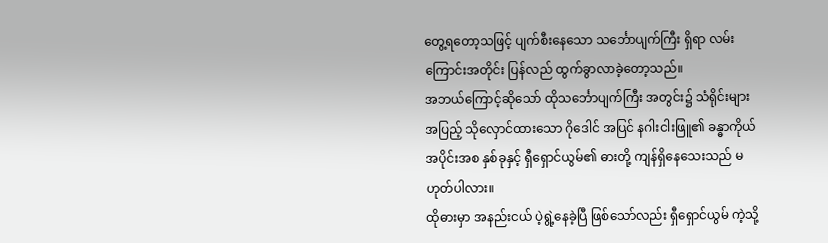တွေ့ရတော့သဖြင့် ပျက်စီးနေသော သင်္ဘောပျက်ကြီး ရှိရာ လမ်းကြောင်းအတိုင်း ပြန်လည် ထွက်ခွာလာခဲ့တော့သည်။
အဘယ်ကြောင့်ဆိုသော် ထိုသင်္ဘောပျက်ကြီး အတွင်း၌ သံရိုင်းများ အပြည့် သိုလှောင်ထားသော ဂိုဒေါင် အပြင် နဂါးငါးဖြူ၏ ခန္ဓာကိုယ် အပိုင်းအစ နှစ်ခုနှင့် ရှီရှောင်ယွမ်၏ ဓားတို့ ကျန်ရှိနေသေးသည် မဟုတ်ပါလား။
ထိုဓားမှာ အနည်းငယ် ပဲ့ရွဲ့နေခဲ့ပြီ ဖြစ်သော်လည်း ရှီရှောင်ယွမ် ကဲ့သို့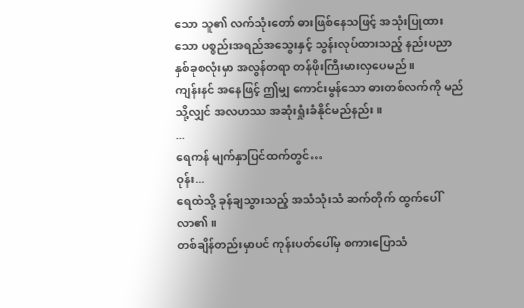သော သူ၏ လက်သုံးတော် ဓားဖြစ်နေသဖြင့် အသုံးပြုထားသော ပစ္စည်းအရည်အသွေးနှင့် သွန်းလုပ်ထားသည့် နည်းပညာ နှစ်ခုစလုံးမှာ အလွန်တရာ တန်ဖိုးကြီးမားလှပေမည်။
ကျန်းနင် အနေဖြင့် ဤမျှ ကောင်းမွန်သော ဓားတစ်လက်ကို မည်သို့လျှင် အလဟဿ အဆုံးရှုံးခံနိုင်မည်နည်း။
...
ရေကန် မျက်နှာပြင်ထက်တွင်…
ဝုန်း...
ရေထဲသို့ ခုန်ချသွားသည့် အသံသုံးသံ ဆက်တိုက် ထွက်ပေါ်လာ၏။
တစ်ချိန်တည်းမှာပင် ကုန်းပတ်ပေါ်မှ စကားပြောသံ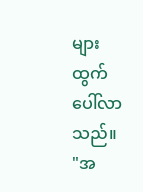များ ထွက်ပေါ်လာသည်။
"အ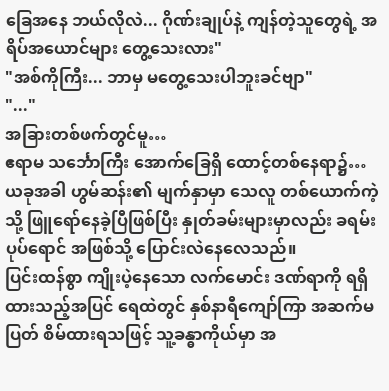ခြေအနေ ဘယ်လိုလဲ... ဂိုဏ်းချုပ်နဲ့ ကျန်တဲ့သူတွေရဲ့ အရိပ်အယောင်များ တွေ့သေးလား"
"အစ်ကိုကြီး... ဘာမှ မတွေ့သေးပါဘူးခင်ဗျာ"
"..."
အခြားတစ်ဖက်တွင်မူ…
ဧရာမ သင်္ဘောကြီး အောက်ခြေရှိ ထောင့်တစ်နေရာ၌…
ယခုအခါ ဟွမ်ဆန်း၏ မျက်နှာမှာ သေလူ တစ်ယောက်ကဲ့သို့ ဖြူရော်နေခဲ့ပြီဖြစ်ပြီး နှုတ်ခမ်းများမှာလည်း ခရမ်းပုပ်ရောင် အဖြစ်သို့ ပြောင်းလဲနေလေသည်။
ပြင်းထန်စွာ ကျိုးပဲ့နေသော လက်မောင်း ဒဏ်ရာကို ရရှိထားသည့်အပြင် ရေထဲတွင် နှစ်နာရီကျော်ကြာ အဆက်မပြတ် စိမ်ထားရသဖြင့် သူ့ခန္ဓာကိုယ်မှာ အ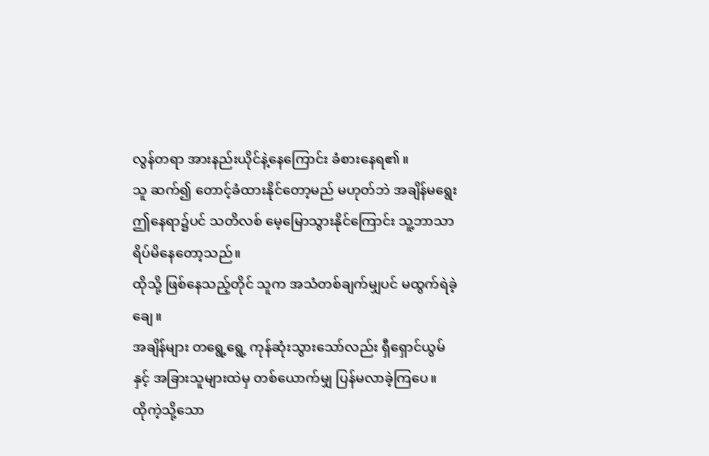လွန်တရာ အားနည်းယိုင်နဲ့နေကြောင်း ခံစားနေရ၏။
သူ ဆက်၍ တောင့်ခံထားနိုင်တော့မည် မဟုတ်ဘဲ အချိန်မရွေး ဤနေရာ၌ပင် သတိလစ် မေ့မြောသွားနိုင်ကြောင်း သူ့ဘာသာ ရိပ်မိနေတော့သည်။
ထိုသို့ ဖြစ်နေသည့်တိုင် သူက အသံတစ်ချက်မျှပင် မထွက်ရဲခဲ့ချေ။
အချိန်များ တရွေ့ရွေ့ ကုန်ဆုံးသွားသော်လည်း ရှီရှောင်ယွမ်နှင့် အခြားသူများထဲမှ တစ်ယောက်မျှ ပြန်မလာခဲ့ကြပေ။
ထိုကဲ့သို့သော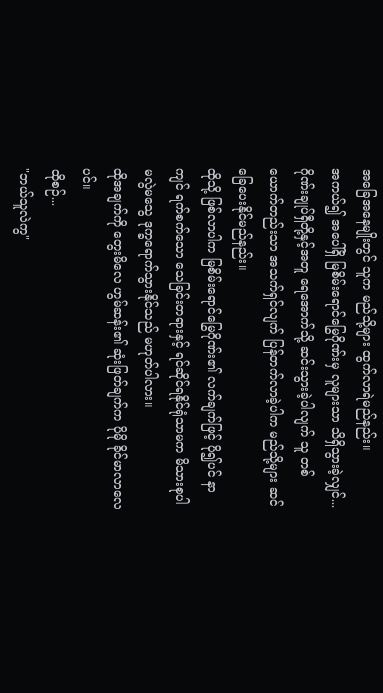အခြေအနေမျိုးတွင် သူက မည်သို့များ ထွက်လာရဲမည်နည်း။
အကယ်၍ အပေါ်ရှိ မြစိမ်းရောင်မြွေဂိုဏ်းမှ လူများသာ သိရှိသွားခဲ့လျှင်...
ဂိုဏ်းချုပ်ရှီတို့နှင့်အတူ ရေအောက်သို့ ဆင်းသွားခဲ့ပါလျက် သူ တစ်ယောက်တည်းသာ အသက်ရှင်လျက် ပြန်တက်လာခဲ့ပါက မည်သို့များ ဆင်ခြေပေးနိုင်မည်နည်း။
ထိုသို့ ဖြစ်လာပါက မြစိမ်းရောင်မြွေဂိုဏ်း၏ လက်ချက်ဖြင့် ပို၍ပင် နာကျင် ရက်စက်သော သေခြင်းတရားနှင့် ရင်ဆိုင်ရနိုင်ရုံသာမက မိသားစုပါ မလွဲမသွေ ဒုက္ခရောက်သွားနိုင်သည် မဟုတ်ပါလား။
ထိုအချက်ကို တွေးမိလေ ဟွမ်ဆန်း၏ ဆုံးဖြတ်ချက်က ပိုမို ခိုင်မာလာလေပင်။
ထိုစဉ်...
"ဘယ်သူလဲကွ"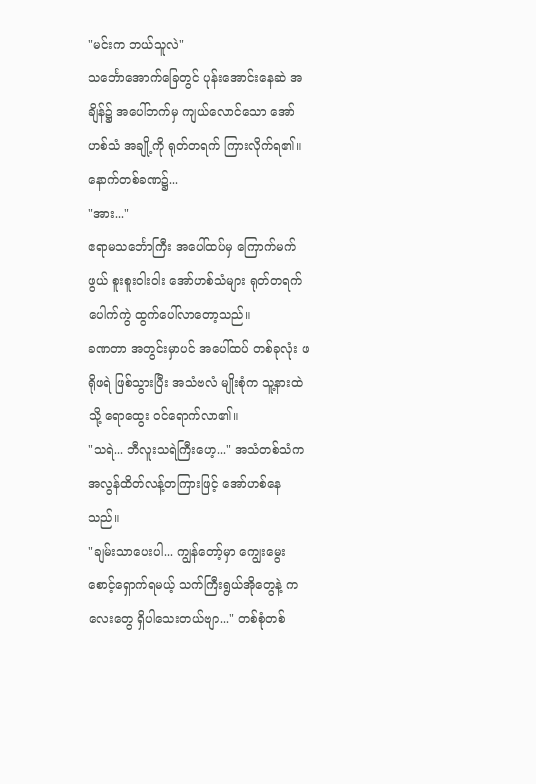"မင်းက ဘယ်သူလဲ"
သင်္ဘောအောက်ခြေတွင် ပုန်းအောင်းနေဆဲ အချိန်၌ အပေါ်ဘက်မှ ကျယ်လောင်သော အော်ဟစ်သံ အချို့ကို ရုတ်တရက် ကြားလိုက်ရ၏။
နောက်တစ်ခဏ၌...
"အား..."
ဧရာမသင်္ဘောကြီး အပေါ်ထပ်မှ ကြောက်မက်ဖွယ် စူးစူးဝါးဝါး အော်ဟစ်သံများ ရုတ်တရက် ပေါက်ကွဲ ထွက်ပေါ်လာတော့သည်။
ခဏတာ အတွင်းမှာပင် အပေါ်ထပ် တစ်ခုလုံး ဖရိုဖရဲ ဖြစ်သွားပြီး အသံဗလံ မျိုးစုံက သူ့နားထဲသို့ ရောထွေး ဝင်ရောက်လာ၏။
"သရဲ... ဘီလူးသရဲကြီးဟေ့..." အသံတစ်သံက အလွန်ထိတ်လန့်တကြားဖြင့် အော်ဟစ်နေသည်။
"ချမ်းသာပေးပါ... ကျွန်တော့်မှာ ကျွေးမွေး စောင့်ရှောက်ရမယ့် သက်ကြီးရွယ်အိုတွေနဲ့ ကလေးတွေ ရှိပါသေးတယ်ဗျာ..." တစ်စုံတစ်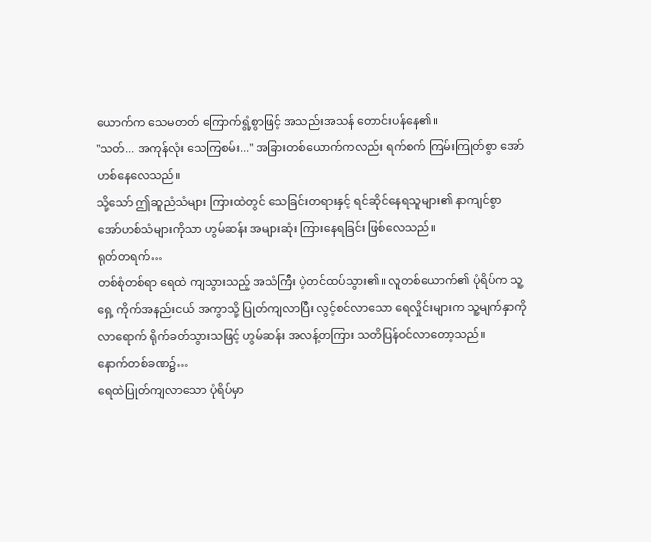ယောက်က သေမတတ် ကြောက်ရွံ့စွာဖြင့် အသည်းအသန် တောင်းပန်နေ၏။
"သတ်... အကုန်လုံး သေကြစမ်း..." အခြားတစ်ယောက်ကလည်း ရက်စက် ကြမ်းကြုတ်စွာ အော်ဟစ်နေလေသည်။
သို့သော် ဤဆူညံသံများ ကြားထဲတွင် သေခြင်းတရားနှင့် ရင်ဆိုင်နေရသူများ၏ နာကျင်စွာ အော်ဟစ်သံများကိုသာ ဟွမ်ဆန်း အများဆုံး ကြားနေရခြင်း ဖြစ်လေသည်။
ရုတ်တရက်…
တစ်စုံတစ်ရာ ရေထဲ ကျသွားသည့် အသံကြီး ပဲ့တင်ထပ်သွား၏။ လူတစ်ယောက်၏ ပုံရိပ်က သူ့ရှေ့ ကိုက်အနည်းငယ် အကွာသို့ ပြုတ်ကျလာပြီး လွင့်စင်လာသော ရေလှိုင်းများက သူ့မျက်နှာကို လာရောက် ရိုက်ခတ်သွားသဖြင့် ဟွမ်ဆန်း အလန့်တကြား သတိပြန်ဝင်လာတော့သည်။
နောက်တစ်ခဏ၌…
ရေထဲပြုတ်ကျလာသော ပုံရိပ်မှာ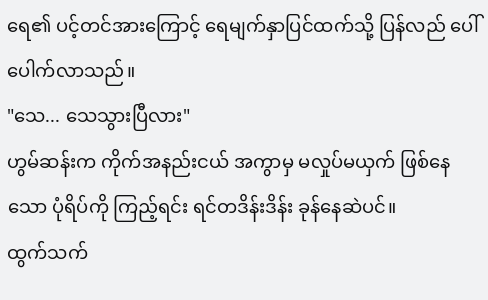ရေ၏ ပင့်တင်အားကြောင့် ရေမျက်နှာပြင်ထက်သို့ ပြန်လည် ပေါ်ပေါက်လာသည်။
"သေ... သေသွားပြီလား"
ဟွမ်ဆန်းက ကိုက်အနည်းငယ် အကွာမှ မလှုပ်မယှက် ဖြစ်နေသော ပုံရိပ်ကို ကြည့်ရင်း ရင်တဒိန်းဒိန်း ခုန်နေဆဲပင်။
ထွက်သက်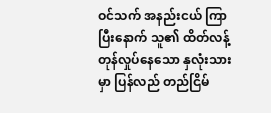ဝင်သက် အနည်းငယ် ကြာပြီးနောက် သူ၏ ထိတ်လန့် တုန်လှုပ်နေသော နှလုံးသားမှာ ပြန်လည် တည်ငြိမ်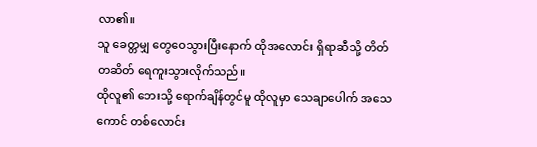လာ၏။
သူ ခေတ္တမျှ တွေဝေသွားပြီးနောက် ထိုအလောင်း ရှိရာဆီသို့ တိတ်တဆိတ် ရေကူးသွားလိုက်သည်။
ထိုလူ၏ ဘေးသို့ ရောက်ချိန်တွင်မူ ထိုလူမှာ သေချာပေါက် အသေကောင် တစ်လောင်း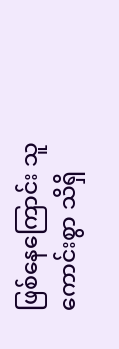ဖြစ်နေကြောင်း သူ ကောင်းစွာ သိရှိ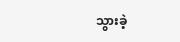သွားခဲ့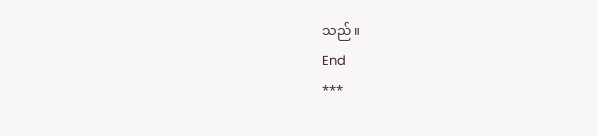သည်။
End
***